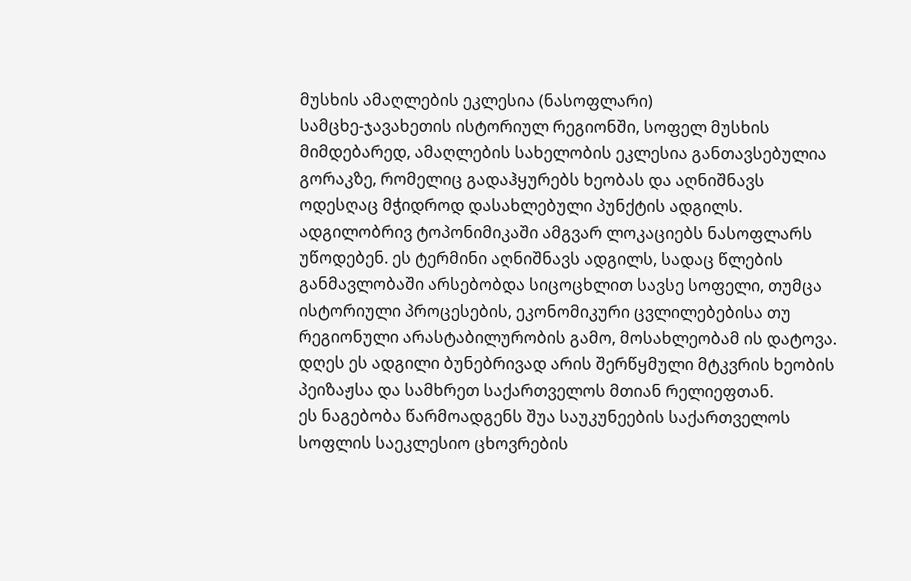მუსხის ამაღლების ეკლესია (ნასოფლარი)
სამცხე-ჯავახეთის ისტორიულ რეგიონში, სოფელ მუსხის მიმდებარედ, ამაღლების სახელობის ეკლესია განთავსებულია გორაკზე, რომელიც გადაჰყურებს ხეობას და აღნიშნავს ოდესღაც მჭიდროდ დასახლებული პუნქტის ადგილს. ადგილობრივ ტოპონიმიკაში ამგვარ ლოკაციებს ნასოფლარს უწოდებენ. ეს ტერმინი აღნიშნავს ადგილს, სადაც წლების განმავლობაში არსებობდა სიცოცხლით სავსე სოფელი, თუმცა ისტორიული პროცესების, ეკონომიკური ცვლილებებისა თუ რეგიონული არასტაბილურობის გამო, მოსახლეობამ ის დატოვა. დღეს ეს ადგილი ბუნებრივად არის შერწყმული მტკვრის ხეობის პეიზაჟსა და სამხრეთ საქართველოს მთიან რელიეფთან.
ეს ნაგებობა წარმოადგენს შუა საუკუნეების საქართველოს სოფლის საეკლესიო ცხოვრების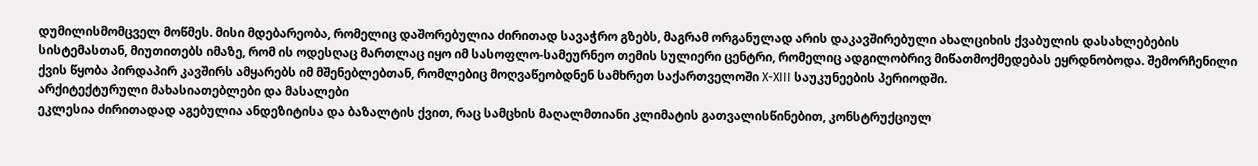დუმილისმომცველ მოწმეს. მისი მდებარეობა, რომელიც დაშორებულია ძირითად სავაჭრო გზებს, მაგრამ ორგანულად არის დაკავშირებული ახალციხის ქვაბულის დასახლებების სისტემასთან, მიუთითებს იმაზე, რომ ის ოდესღაც მართლაც იყო იმ სასოფლო-სამეურნეო თემის სულიერი ცენტრი, რომელიც ადგილობრივ მიწათმოქმედებას ეყრდნობოდა. შემორჩენილი ქვის წყობა პირდაპირ კავშირს ამყარებს იმ მშენებლებთან, რომლებიც მოღვაწეობდნენ სამხრეთ საქართველოში X-XIII საუკუნეების პერიოდში.
არქიტექტურული მახასიათებლები და მასალები
ეკლესია ძირითადად აგებულია ანდეზიტისა და ბაზალტის ქვით, რაც სამცხის მაღალმთიანი კლიმატის გათვალისწინებით, კონსტრუქციულ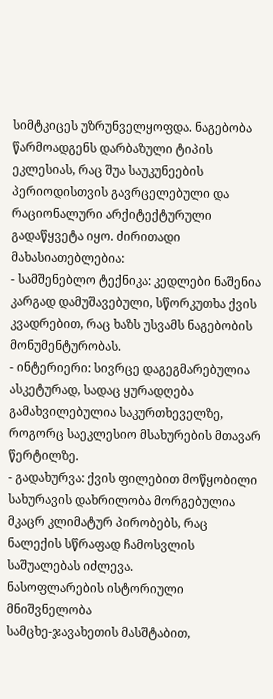სიმტკიცეს უზრუნველყოფდა. ნაგებობა წარმოადგენს დარბაზული ტიპის ეკლესიას, რაც შუა საუკუნეების პერიოდისთვის გავრცელებული და რაციონალური არქიტექტურული გადაწყვეტა იყო. ძირითადი მახასიათებლებია:
- სამშენებლო ტექნიკა: კედლები ნაშენია კარგად დამუშავებული, სწორკუთხა ქვის კვადრებით, რაც ხაზს უსვამს ნაგებობის მონუმენტურობას.
- ინტერიერი: სივრცე დაგეგმარებულია ასკეტურად, სადაც ყურადღება გამახვილებულია საკურთხეველზე, როგორც საეკლესიო მსახურების მთავარ წერტილზე.
- გადახურვა: ქვის ფილებით მოწყობილი სახურავის დახრილობა მორგებულია მკაცრ კლიმატურ პირობებს, რაც ნალექის სწრაფად ჩამოსვლის საშუალებას იძლევა.
ნასოფლარების ისტორიული მნიშვნელობა
სამცხე-ჯავახეთის მასშტაბით,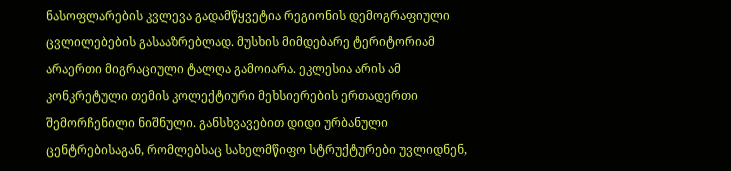ნასოფლარების კვლევა გადამწყვეტია რეგიონის დემოგრაფიული ცვლილებების გასააზრებლად. მუსხის მიმდებარე ტერიტორიამ არაერთი მიგრაციული ტალღა გამოიარა. ეკლესია არის ამ კონკრეტული თემის კოლექტიური მეხსიერების ერთადერთი შემორჩენილი ნიშნული. განსხვავებით დიდი ურბანული ცენტრებისაგან, რომლებსაც სახელმწიფო სტრუქტურები უვლიდნენ,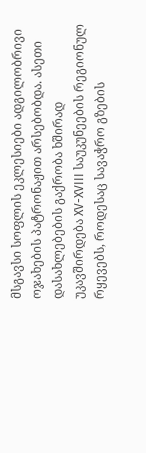მსგავსი სოფლის ეკლესიები ადგილობრივი ოჯახების პატრონაჟით არსებობდა. ასეთი დასახლებების გაქრობა ხშირად უკავშირდება XV-XVIII საუკუნეების რეგიონულ რყევებს, როდესაც სავაჭრო გზების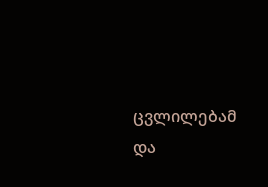ცვლილებამ და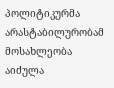პოლიტიკურმა არასტაბილურობამ მოსახლეობა აიძულა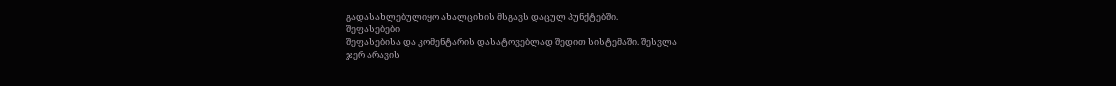გადასახლებულიყო ახალციხის მსგავს დაცულ პუნქტებში.
შეფასებები
შეფასებისა და კომენტარის დასატოვებლად შედით სისტემაში. შესვლა
ჯერ არავის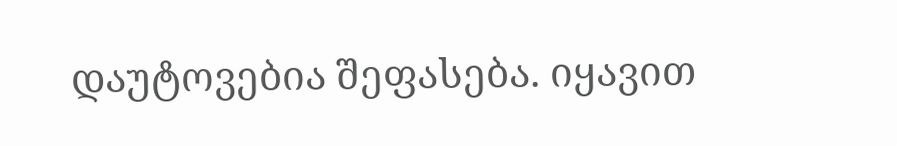დაუტოვებია შეფასება. იყავით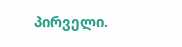პირველი.